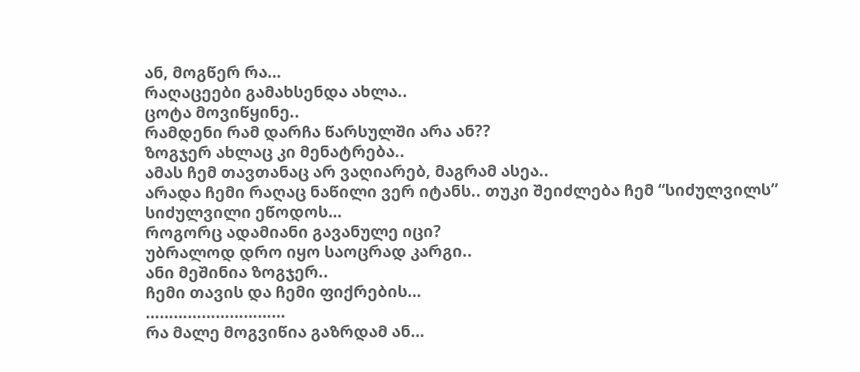ან, მოგწერ რა…
რაღაცეები გამახსენდა ახლა..
ცოტა მოვიწყინე..
რამდენი რამ დარჩა წარსულში არა ან??
ზოგჯერ ახლაც კი მენატრება..
ამას ჩემ თავთანაც არ ვაღიარებ, მაგრამ ასეა..
არადა ჩემი რაღაც ნაწილი ვერ იტანს.. თუკი შეიძლება ჩემ “სიძულვილს”
სიძულვილი ეწოდოს…
როგორც ადამიანი გავანულე იცი?
უბრალოდ დრო იყო საოცრად კარგი..
ანი მეშინია ზოგჯერ..
ჩემი თავის და ჩემი ფიქრების…
…………………………
რა მალე მოგვიწია გაზრდამ ან…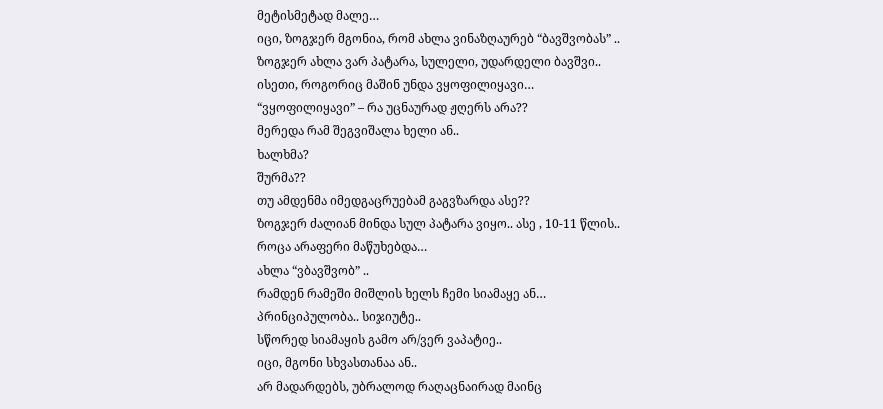მეტისმეტად მალე…
იცი, ზოგჯერ მგონია, რომ ახლა ვინაზღაურებ “ბავშვობას” ..
ზოგჯერ ახლა ვარ პატარა, სულელი, უდარდელი ბავშვი..
ისეთი, როგორიც მაშინ უნდა ვყოფილიყავი…
“ვყოფილიყავი” – რა უცნაურად ჟღერს არა??
მერედა რამ შეგვიშალა ხელი ან..
ხალხმა?
შურმა??
თუ ამდენმა იმედგაცრუებამ გაგვზარდა ასე??
ზოგჯერ ძალიან მინდა სულ პატარა ვიყო.. ასე , 10-11 წლის..
როცა არაფერი მაწუხებდა…
ახლა “ვბავშვობ” ..
რამდენ რამეში მიშლის ხელს ჩემი სიამაყე ან…
პრინციპულობა.. სიჯიუტე..
სწორედ სიამაყის გამო არ/ვერ ვაპატიე..
იცი, მგონი სხვასთანაა ან..
არ მადარდებს, უბრალოდ რაღაცნაირად მაინც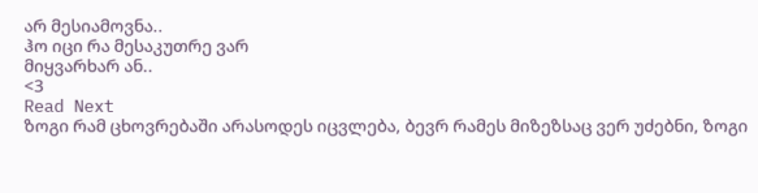არ მესიამოვნა..
ჰო იცი რა მესაკუთრე ვარ
მიყვარხარ ან..
<3
Read Next
ზოგი რამ ცხოვრებაში არასოდეს იცვლება, ბევრ რამეს მიზეზსაც ვერ უძებნი, ზოგი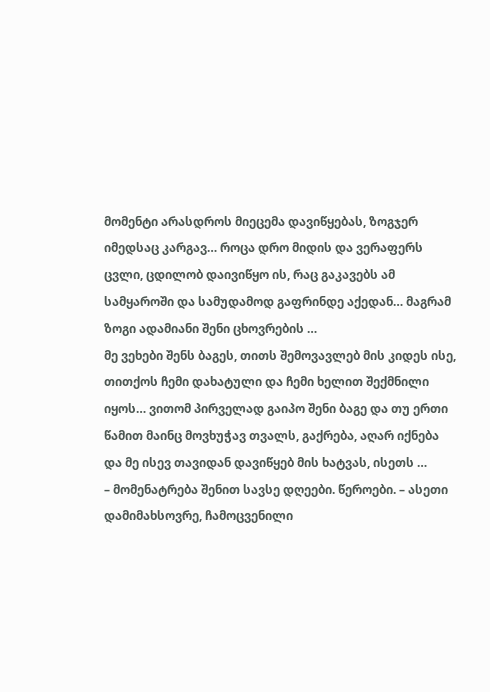მომენტი არასდროს მიეცემა დავიწყებას, ზოგჯერ იმედსაც კარგავ… როცა დრო მიდის და ვერაფერს ცვლი, ცდილობ დაივიწყო ის, რაც გაკავებს ამ სამყაროში და სამუდამოდ გაფრინდე აქედან… მაგრამ ზოგი ადამიანი შენი ცხოვრების …
მე ვეხები შენს ბაგეს, თითს შემოვავლებ მის კიდეს ისე, თითქოს ჩემი დახატული და ჩემი ხელით შექმნილი იყოს… ვითომ პირველად გაიპო შენი ბაგე და თუ ერთი წამით მაინც მოვხუჭავ თვალს, გაქრება, აღარ იქნება და მე ისევ თავიდან დავიწყებ მის ხატვას, ისეთს …
– მომენატრება შენით სავსე დღეები. წეროები. – ასეთი დამიმახსოვრე, ჩამოცვენილი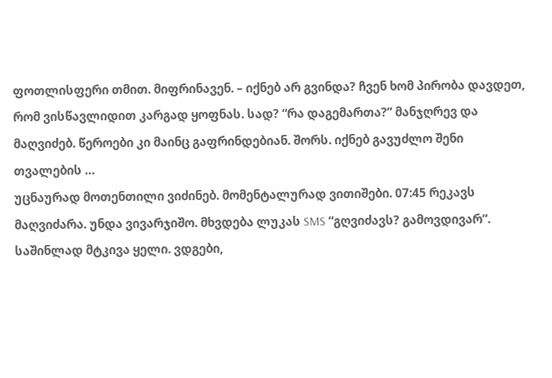ფოთლისფერი თმით. მიფრინავენ. – იქნებ არ გვინდა? ჩვენ ხომ პირობა დავდეთ, რომ ვისწავლიდით კარგად ყოფნას. სად? “რა დაგემართა?” მანჯღრევ და მაღვიძებ. წეროები კი მაინც გაფრინდებიან. შორს. იქნებ გავუძლო შენი თვალების …
უცნაურად მოთენთილი ვიძინებ. მომენტალურად ვითიშები. 07:45 რეკავს მაღვიძარა. უნდა ვივარჯიშო. მხვდება ლუკას SMS “გღვიძავს? გამოვდივარ”. საშინლად მტკივა ყელი. ვდგები,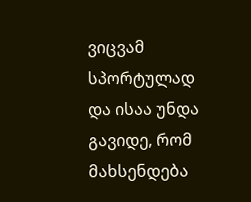ვიცვამ სპორტულად და ისაა უნდა გავიდე, რომ მახსენდება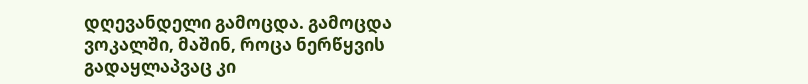დღევანდელი გამოცდა. გამოცდა ვოკალში, მაშინ, როცა ნერწყვის გადაყლაპვაც კი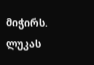მიჭირს. ლუკას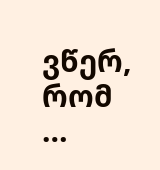ვწერ, რომ …